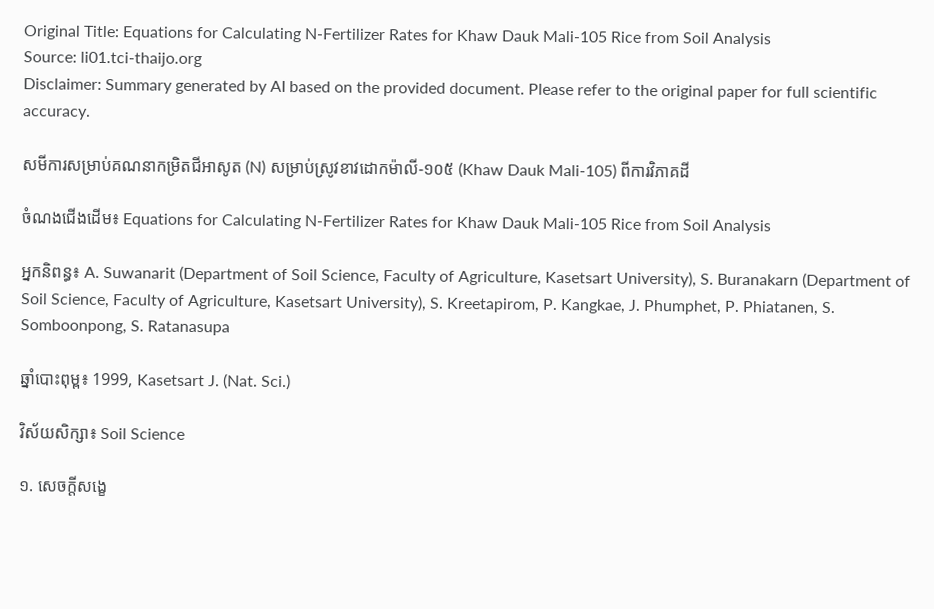Original Title: Equations for Calculating N-Fertilizer Rates for Khaw Dauk Mali-105 Rice from Soil Analysis
Source: li01.tci-thaijo.org
Disclaimer: Summary generated by AI based on the provided document. Please refer to the original paper for full scientific accuracy.

សមីការសម្រាប់គណនាកម្រិតជីអាសូត (N) សម្រាប់ស្រូវខាវដោកម៉ាលី-១០៥ (Khaw Dauk Mali-105) ពីការវិភាគដី

ចំណងជើងដើម៖ Equations for Calculating N-Fertilizer Rates for Khaw Dauk Mali-105 Rice from Soil Analysis

អ្នកនិពន្ធ៖ A. Suwanarit (Department of Soil Science, Faculty of Agriculture, Kasetsart University), S. Buranakarn (Department of Soil Science, Faculty of Agriculture, Kasetsart University), S. Kreetapirom, P. Kangkae, J. Phumphet, P. Phiatanen, S. Somboonpong, S. Ratanasupa

ឆ្នាំបោះពុម្ព៖ 1999, Kasetsart J. (Nat. Sci.)

វិស័យសិក្សា៖ Soil Science

១. សេចក្តីសង្ខេ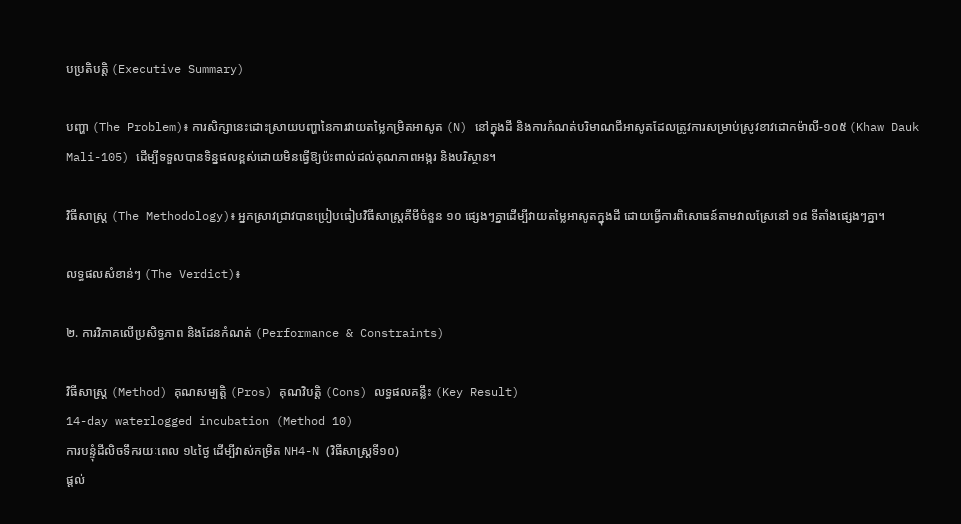បប្រតិបត្តិ (Executive Summary)

បញ្ហា (The Problem)៖ ការសិក្សានេះដោះស្រាយបញ្ហានៃការវាយតម្លៃកម្រិតអាសូត (N) នៅក្នុងដី និងការកំណត់បរិមាណជីអាសូតដែលត្រូវការសម្រាប់ស្រូវខាវដោកម៉ាលី-១០៥ (Khaw Dauk Mali-105) ដើម្បីទទួលបានទិន្នផលខ្ពស់ដោយមិនធ្វើឱ្យប៉ះពាល់ដល់គុណភាពអង្ករ និងបរិស្ថាន។

វិធីសាស្ត្រ (The Methodology)៖ អ្នកស្រាវជ្រាវបានប្រៀបធៀបវិធីសាស្ត្រគីមីចំនួន ១០ ផ្សេងៗគ្នាដើម្បីវាយតម្លៃអាសូតក្នុងដី ដោយធ្វើការពិសោធន៍តាមវាលស្រែនៅ ១៨ ទីតាំងផ្សេងៗគ្នា។

លទ្ធផលសំខាន់ៗ (The Verdict)៖

២. ការវិភាគលើប្រសិទ្ធភាព និងដែនកំណត់ (Performance & Constraints)

វិធីសាស្ត្រ (Method) គុណសម្បត្តិ (Pros) គុណវិបត្តិ (Cons) លទ្ធផលគន្លឹះ (Key Result)
14-day waterlogged incubation (Method 10)
ការបន្ទុំដីលិចទឹករយៈពេល ១៤ថ្ងៃ ដើម្បីវាស់កម្រិត NH4-N (វិធីសាស្ត្រទី១០)
ផ្តល់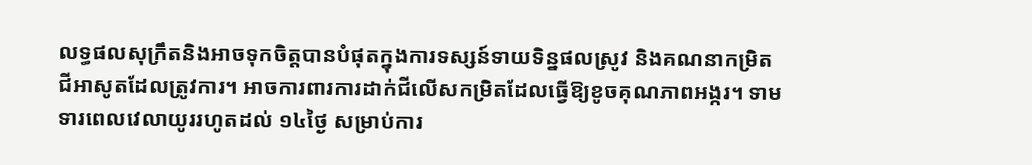លទ្ធផលសុក្រឹតនិងអាចទុកចិត្តបានបំផុតក្នុងការទស្សន៍ទាយទិន្នផលស្រូវ និងគណនាកម្រិតជីអាសូតដែលត្រូវការ។ អាចការពារការដាក់ជីលើសកម្រិតដែលធ្វើឱ្យខូចគុណភាពអង្ករ។ ទាមទារពេលវេលាយូររហូតដល់ ១៤ថ្ងៃ សម្រាប់ការ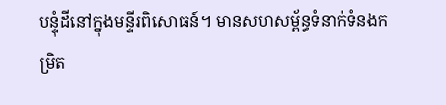បន្ទុំដីនៅក្នុងមន្ទីរពិសោធន៍។ មានសហសម្ព័ន្ធទំនាក់ទំនងកម្រិត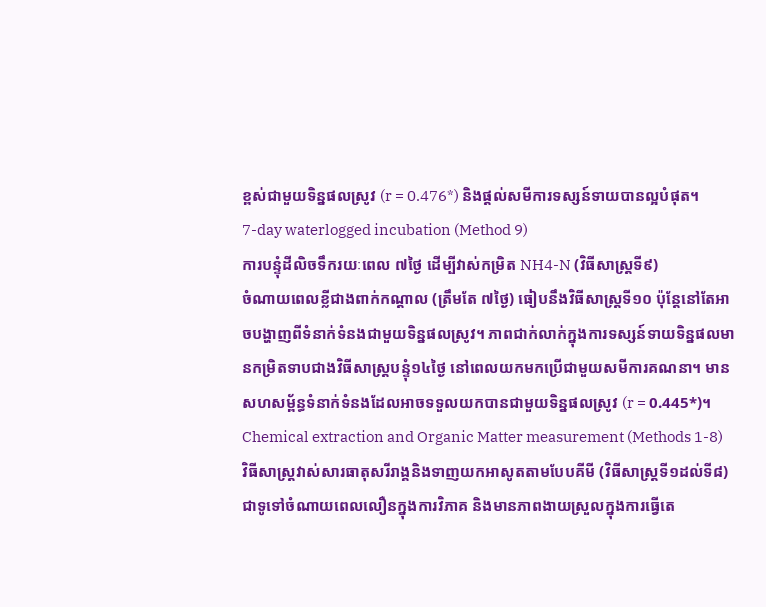ខ្ពស់ជាមួយទិន្នផលស្រូវ (r = 0.476*) និងផ្តល់សមីការទស្សន៍ទាយបានល្អបំផុត។
7-day waterlogged incubation (Method 9)
ការបន្ទុំដីលិចទឹករយៈពេល ៧ថ្ងៃ ដើម្បីវាស់កម្រិត NH4-N (វិធីសាស្ត្រទី៩)
ចំណាយពេលខ្លីជាងពាក់កណ្តាល (ត្រឹមតែ ៧ថ្ងៃ) ធៀបនឹងវិធីសាស្ត្រទី១០ ប៉ុន្តែនៅតែអាចបង្ហាញពីទំនាក់ទំនងជាមួយទិន្នផលស្រូវ។ ភាពជាក់លាក់ក្នុងការទស្សន៍ទាយទិន្នផលមានកម្រិតទាបជាងវិធីសាស្ត្របន្ទុំ១៤ថ្ងៃ នៅពេលយកមកប្រើជាមួយសមីការគណនា។ មានសហសម្ព័ន្ធទំនាក់ទំនងដែលអាចទទួលយកបានជាមួយទិន្នផលស្រូវ (r = 0.445*)។
Chemical extraction and Organic Matter measurement (Methods 1-8)
វិធីសាស្ត្រវាស់សារធាតុសរីរាង្គនិងទាញយកអាសូតតាមបែបគីមី (វិធីសាស្ត្រទី១ដល់ទី៨)
ជាទូទៅចំណាយពេលលឿនក្នុងការវិភាគ និងមានភាពងាយស្រួលក្នុងការធ្វើតេ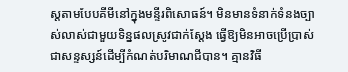ស្តតាមបែបគីមីនៅក្នុងមន្ទីរពិសោធន៍។ មិនមានទំនាក់ទំនងច្បាស់លាស់ជាមួយទិន្នផលស្រូវជាក់ស្តែង ធ្វើឱ្យមិនអាចប្រើប្រាស់ជាសន្ទស្សន៍ដើម្បីកំណត់បរិមាណជីបាន។ គ្មានវិធី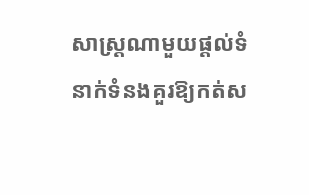សាស្ត្រណាមួយផ្តល់ទំនាក់ទំនងគួរឱ្យកត់ស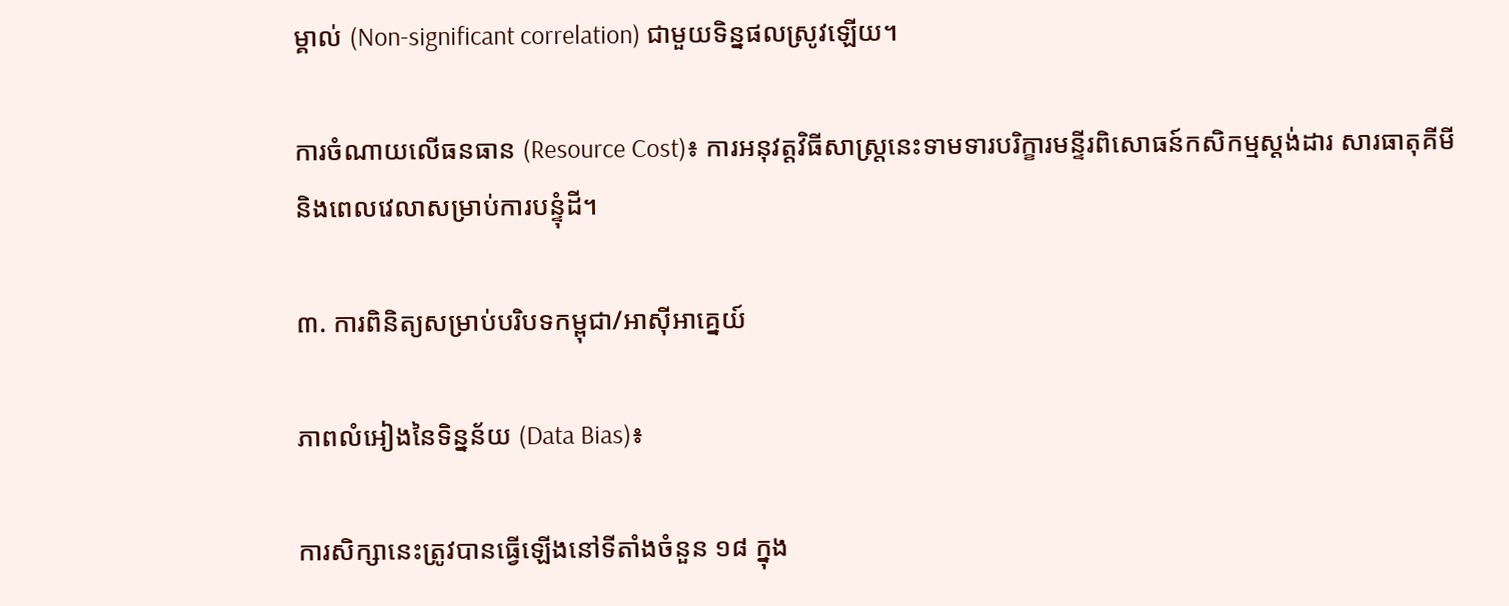ម្គាល់ (Non-significant correlation) ជាមួយទិន្នផលស្រូវឡើយ។

ការចំណាយលើធនធាន (Resource Cost)៖ ការអនុវត្តវិធីសាស្ត្រនេះទាមទារបរិក្ខារមន្ទីរពិសោធន៍កសិកម្មស្តង់ដារ សារធាតុគីមី និងពេលវេលាសម្រាប់ការបន្ទុំដី។

៣. ការពិនិត្យសម្រាប់បរិបទកម្ពុជា/អាស៊ីអាគ្នេយ៍

ភាពលំអៀងនៃទិន្នន័យ (Data Bias)៖

ការសិក្សានេះត្រូវបានធ្វើឡើងនៅទីតាំងចំនួន ១៨ ក្នុង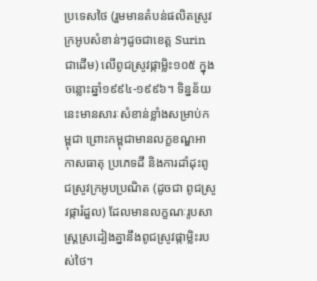ប្រទេសថៃ (រួមមានតំបន់ផលិតស្រូវក្រអូបសំខាន់ៗដូចជាខេត្ត Surin ជាដើម) លើពូជស្រូវផ្កាម្លិះ១០៥ ក្នុងចន្លោះឆ្នាំ១៩៩៤-១៩៩៦។ ទិន្នន័យនេះមានសារៈសំខាន់ខ្លាំងសម្រាប់កម្ពុជា ព្រោះកម្ពុជាមានលក្ខខណ្ឌអាកាសធាតុ ប្រភេទដី និងការដាំដុះពូជស្រូវក្រអូបប្រណិត (ដូចជា ពូជស្រូវផ្ការំដួល) ដែលមានលក្ខណៈរូបសាស្ត្រស្រដៀងគ្នានឹងពូជស្រូវផ្កាម្លិះរបស់ថៃ។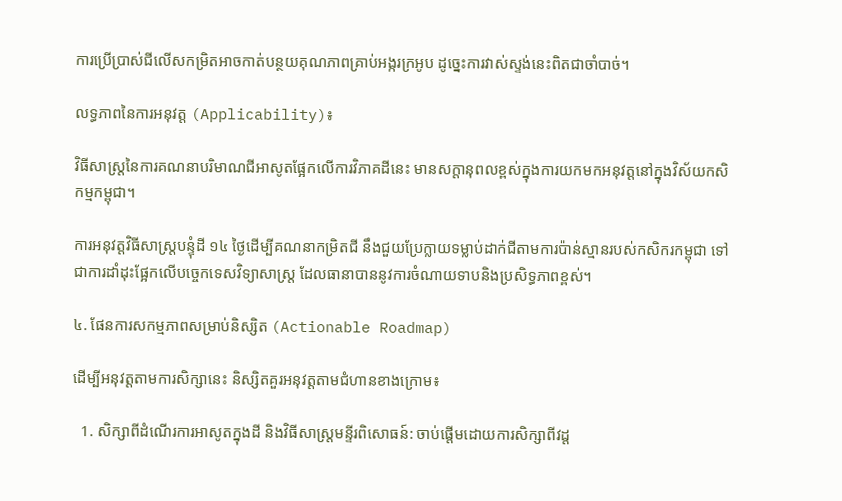ការប្រើប្រាស់ជីលើសកម្រិតអាចកាត់បន្ថយគុណភាពគ្រាប់អង្ករក្រអូប ដូច្នេះការវាស់ស្ទង់នេះពិតជាចាំបាច់។

លទ្ធភាពនៃការអនុវត្ត (Applicability)៖

វិធីសាស្ត្រនៃការគណនាបរិមាណជីអាសូតផ្អែកលើការវិភាគដីនេះ មានសក្តានុពលខ្ពស់ក្នុងការយកមកអនុវត្តនៅក្នុងវិស័យកសិកម្មកម្ពុជា។

ការអនុវត្តវិធីសាស្ត្របន្ទុំដី ១៤ ថ្ងៃដើម្បីគណនាកម្រិតជី នឹងជួយប្រែក្លាយទម្លាប់ដាក់ជីតាមការប៉ាន់ស្មានរបស់កសិករកម្ពុជា ទៅជាការដាំដុះផ្អែកលើបច្ចេកទេសវិទ្យាសាស្ត្រ ដែលធានាបាននូវការចំណាយទាបនិងប្រសិទ្ធភាពខ្ពស់។

៤. ផែនការសកម្មភាពសម្រាប់និស្សិត (Actionable Roadmap)

ដើម្បីអនុវត្តតាមការសិក្សានេះ និស្សិតគួរអនុវត្តតាមជំហានខាងក្រោម៖

  1. សិក្សាពីដំណើរការអាសូតក្នុងដី និងវិធីសាស្ត្រមន្ទីរពិសោធន៍: ចាប់ផ្តើមដោយការសិក្សាពីវដ្ត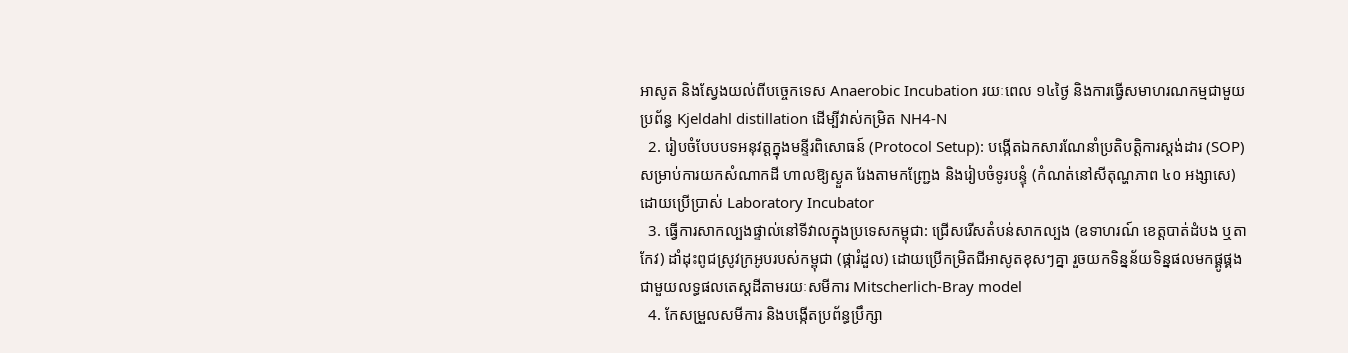អាសូត និងស្វែងយល់ពីបច្ចេកទេស Anaerobic Incubation រយៈពេល ១៤ថ្ងៃ និងការធ្វើសមាហរណកម្មជាមួយប្រព័ន្ធ Kjeldahl distillation ដើម្បីវាស់កម្រិត NH4-N
  2. រៀបចំបែបបទអនុវត្តក្នុងមន្ទីរពិសោធន៍ (Protocol Setup): បង្កើតឯកសារណែនាំប្រតិបត្តិការស្តង់ដារ (SOP) សម្រាប់ការយកសំណាកដី ហាលឱ្យស្ងួត រែងតាមកញ្ជ្រែង និងរៀបចំទូរបន្ទុំ (កំណត់នៅសីតុណ្ហភាព ៤០ អង្សាសេ) ដោយប្រើប្រាស់ Laboratory Incubator
  3. ធ្វើការសាកល្បងផ្ទាល់នៅទីវាលក្នុងប្រទេសកម្ពុជា: ជ្រើសរើសតំបន់សាកល្បង (ឧទាហរណ៍ ខេត្តបាត់ដំបង ឬតាកែវ) ដាំដុះពូជស្រូវក្រអូបរបស់កម្ពុជា (ផ្ការំដួល) ដោយប្រើកម្រិតជីអាសូតខុសៗគ្នា រួចយកទិន្នន័យទិន្នផលមកផ្គូផ្គងជាមួយលទ្ធផលតេស្តដីតាមរយៈសមីការ Mitscherlich-Bray model
  4. កែសម្រួលសមីការ និងបង្កើតប្រព័ន្ធប្រឹក្សា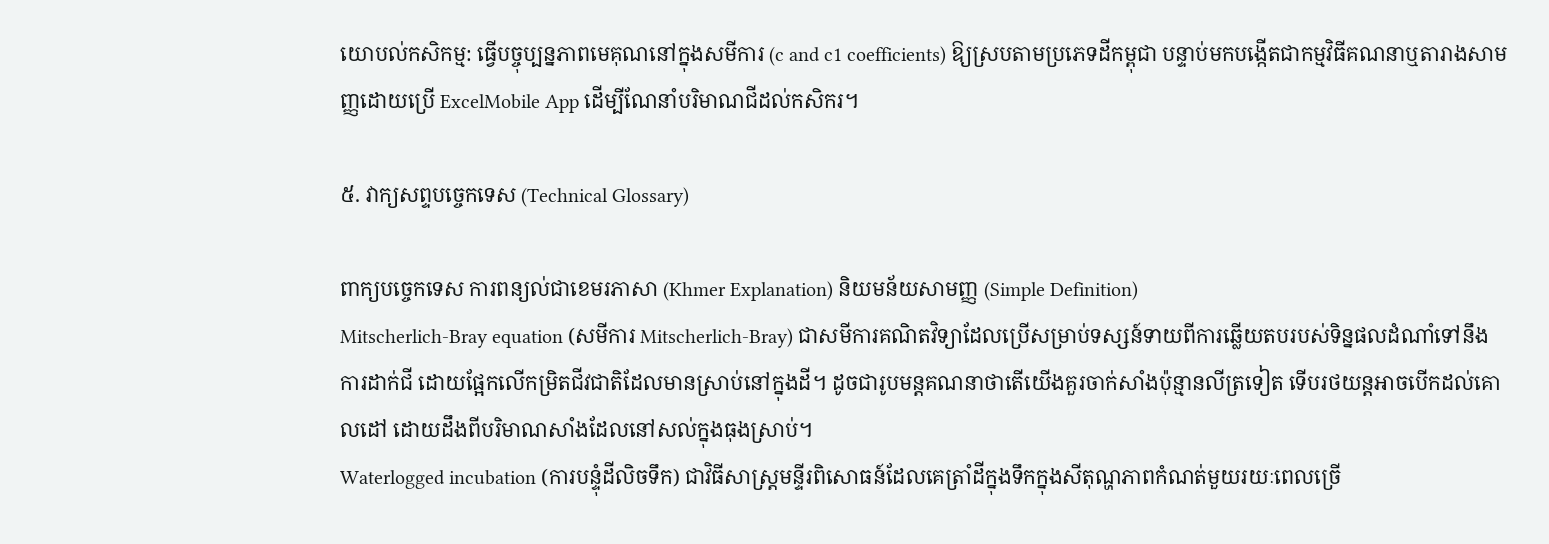យោបល់កសិកម្ម: ធ្វើបច្ចុប្បន្នភាពមេគុណនៅក្នុងសមីការ (c and c1 coefficients) ឱ្យស្របតាមប្រភេទដីកម្ពុជា បន្ទាប់មកបង្កើតជាកម្មវិធីគណនាឬតារាងសាមញ្ញដោយប្រើ ExcelMobile App ដើម្បីណែនាំបរិមាណជីដល់កសិករ។

៥. វាក្យសព្ទបច្ចេកទេស (Technical Glossary)

ពាក្យបច្ចេកទេស ការពន្យល់ជាខេមរភាសា (Khmer Explanation) និយមន័យសាមញ្ញ (Simple Definition)
Mitscherlich-Bray equation (សមីការ Mitscherlich-Bray) ជាសមីការគណិតវិទ្យាដែលប្រើសម្រាប់ទស្សន៍ទាយពីការឆ្លើយតបរបស់ទិន្នផលដំណាំទៅនឹងការដាក់ជី ដោយផ្អែកលើកម្រិតជីវជាតិដែលមានស្រាប់នៅក្នុងដី។ ដូចជារូបមន្តគណនាថាតើយើងគួរចាក់សាំងប៉ុន្មានលីត្រទៀត ទើបរថយន្តអាចបើកដល់គោលដៅ ដោយដឹងពីបរិមាណសាំងដែលនៅសល់ក្នុងធុងស្រាប់។
Waterlogged incubation (ការបន្ទុំដីលិចទឹក) ជាវិធីសាស្ត្រមន្ទីរពិសោធន៍ដែលគេត្រាំដីក្នុងទឹកក្នុងសីតុណ្ហភាពកំណត់មួយរយៈពេលច្រើ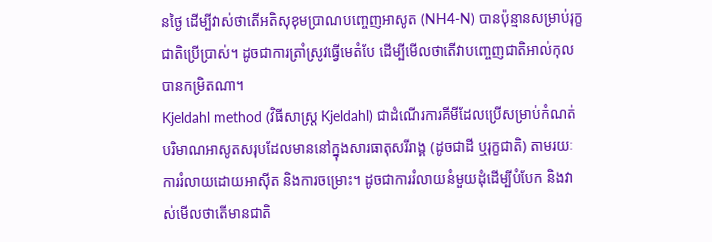នថ្ងៃ ដើម្បីវាស់ថាតើអតិសុខុមប្រាណបញ្ចេញអាសូត (NH4-N) បានប៉ុន្មានសម្រាប់រុក្ខជាតិប្រើប្រាស់។ ដូចជាការត្រាំស្រូវធ្វើមេតំបែ ដើម្បីមើលថាតើវាបញ្ចេញជាតិអាល់កុលបានកម្រិតណា។
Kjeldahl method (វិធីសាស្ត្រ Kjeldahl) ជាដំណើរការគីមីដែលប្រើសម្រាប់កំណត់បរិមាណអាសូតសរុបដែលមាននៅក្នុងសារធាតុសរីរាង្គ (ដូចជាដី ឬរុក្ខជាតិ) តាមរយៈការរំលាយដោយអាស៊ីត និងការចម្រោះ។ ដូចជាការរំលាយនំមួយដុំដើម្បីបំបែក និងវាស់មើលថាតើមានជាតិ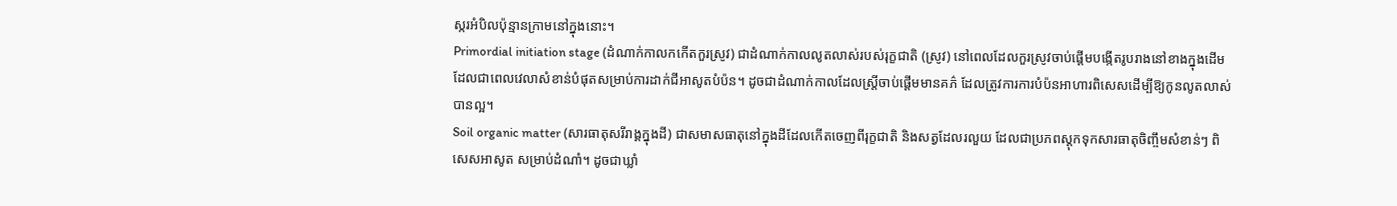ស្ករអំបិលប៉ុន្មានក្រាមនៅក្នុងនោះ។
Primordial initiation stage (ដំណាក់កាលកកើតកួរស្រូវ) ជាដំណាក់កាលលូតលាស់របស់រុក្ខជាតិ (ស្រូវ) នៅពេលដែលកួរស្រូវចាប់ផ្តើមបង្កើតរូបរាងនៅខាងក្នុងដើម ដែលជាពេលវេលាសំខាន់បំផុតសម្រាប់ការដាក់ជីអាសូតបំប៉ន។ ដូចជាដំណាក់កាលដែលស្ត្រីចាប់ផ្តើមមានគភ៌ ដែលត្រូវការការបំប៉នអាហារពិសេសដើម្បីឱ្យកូនលូតលាស់បានល្អ។
Soil organic matter (សារធាតុសរីរាង្គក្នុងដី) ជាសមាសធាតុនៅក្នុងដីដែលកើតចេញពីរុក្ខជាតិ និងសត្វដែលរលួយ ដែលជាប្រភពស្តុកទុកសារធាតុចិញ្ចឹមសំខាន់ៗ ពិសេសអាសូត សម្រាប់ដំណាំ។ ដូចជាឃ្លាំ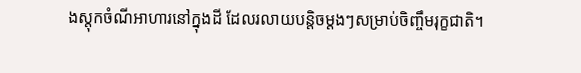ងស្តុកចំណីអាហារនៅក្នុងដី ដែលរលាយបន្តិចម្តងៗសម្រាប់ចិញ្ចឹមរុក្ខជាតិ។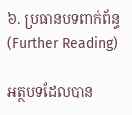៦. ប្រធានបទពាក់ព័ន្ធ (Further Reading)

អត្ថបទដែលបាន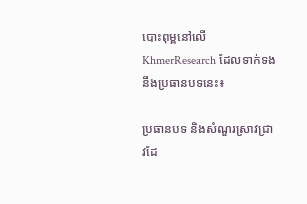បោះពុម្ពនៅលើ KhmerResearch ដែលទាក់ទងនឹងប្រធានបទនេះ៖

ប្រធានបទ និងសំណួរស្រាវជ្រាវដែ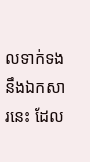លទាក់ទងនឹងឯកសារនេះ ដែល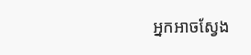អ្នកអាចស្វែង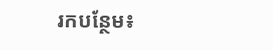រកបន្ថែម៖